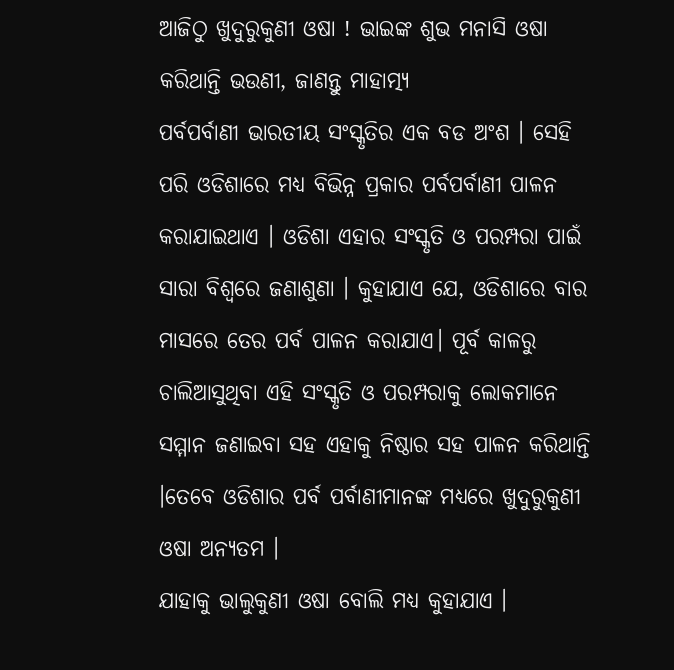ଆଜିଠୁ ଖୁଦୁରୁକୁଣୀ ଓଷା ! ଭାଇଙ୍କ ଶୁଭ ମନାସି ଓଷା କରିଥାନ୍ତି ଭଉଣୀ, ଜାଣନ୍ତୁ ମାହାତ୍ମ୍ୟ
ପର୍ବପର୍ବାଣୀ ଭାରତୀୟ ସଂସ୍କୃତିର ଏକ ବଡ ଅଂଶ । ସେହି ପରି ଓଡିଶାରେ ମଧ୍ୟ ବିଭିନ୍ନ ପ୍ରକାର ପର୍ବପର୍ବାଣୀ ପାଳନ କରାଯାଇଥାଏ । ଓଡିଶା ଏହାର ସଂସ୍କୃତି ଓ ପରମ୍ପରା ପାଇଁ ସାରା ବିଶ୍ବରେ ଜଣାଶୁଣା । କୁହାଯାଏ ଯେ, ଓଡିଶାରେ ବାର ମାସରେ ତେର ପର୍ବ ପାଳନ କରାଯାଏ। ପୂର୍ବ କାଳରୁ ଚାଲିଆସୁଥିବା ଏହି ସଂସ୍କୃତି ଓ ପରମ୍ପରାକୁ ଲୋକମାନେ ସମ୍ମାନ ଜଣାଇବା ସହ ଏହାକୁ ନିଷ୍ଠାର ସହ ପାଳନ କରିଥାନ୍ତି ।ତେବେ ଓଡିଶାର ପର୍ବ ପର୍ବାଣୀମାନଙ୍କ ମଧ୍ୟରେ ଖୁଦୁରୁକୁଣୀ ଓଷା ଅନ୍ୟତମ ।
ଯାହାକୁ ଭାଲୁକୁଣୀ ଓଷା ବୋଲି ମଧ୍ୟ କୁହାଯାଏ ।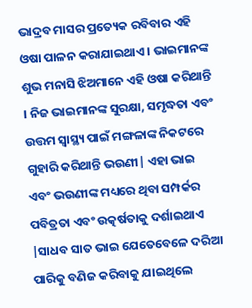ଭାଦ୍ରବ ମାସର ପ୍ରତ୍ୟେକ ରବିବାର ଏହି ଓଷା ପାଳନ କରାଯାଇଥାଏ । ଭାଇମାନଙ୍କ ଶୁଭ ମନାସି ଝିଅମାନେ ଏହି ଓଷା କରିଥାନ୍ତି । ନିଜ ଭାଇମାନଙ୍କ ସୁରକ୍ଷା, ସମୃଦ୍ଧତା ଏବଂ ଉତ୍ତମ ସ୍ୱାସ୍ଥ୍ୟ ପାଇଁ ମଙ୍ଗଳାଙ୍କ ନିକଟରେ ଗୁହାରି କରିଥାନ୍ତି ଭଉଣୀ| ଏହା ଭାଇ ଏବଂ ଭଉଣୀଙ୍କ ମଧ୍ୟରେ ଥିବା ସମ୍ପର୍କର ପବିତ୍ରତା ଏବଂ ଉତ୍କର୍ଷତାକୁ ଦର୍ଶାଇଥାଏ |ସାଧବ ସାତ ଭାଇ ଯେତେବେଳେ ଦରିଆ ପାରିକୁ ବଣିଜ କରିବାକୁ ଯାଇଥିଲେ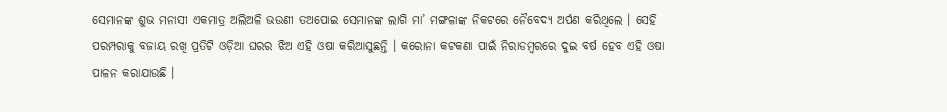ସେମାନଙ୍କ ଶୁଭ ମନାସୀ ଏକମାତ୍ର ଅଲିଅଳି ଭଉଣୀ ତଅପୋଇ ସେମାନଙ୍କ ଲାଗି ମା’ ମଙ୍ଗଳାଙ୍କ ନିକଟରେ ନୈବେଦ୍ୟ ଅର୍ପଣ କରିଥିଲେ । ସେହି ପରମ୍ପରାକୁ ବଜାୟ ରଖି ପ୍ରତିଟି ଓଡ଼ିଆ ଘରର ଝିଅ ଏହି ଓଷା କରିଆସୁଛନ୍ତି । କରୋନା କଟକଣା ପାଇଁ ନିରାଡମ୍ବରରେ ଦୁଇ ବର୍ଷ ହେବ ଏହି ଓଷା ପାଳନ କରାଯାଉଛି ।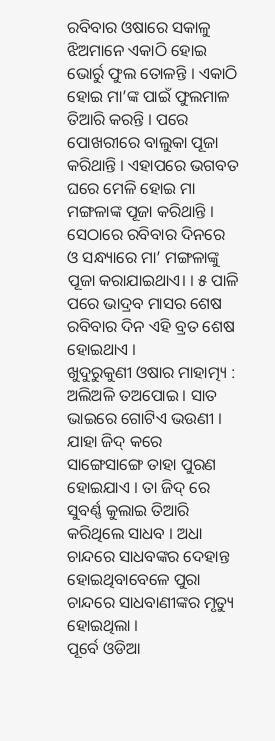ରବିବାର ଓଷାରେ ସକାଳୁ ଝିଅମାନେ ଏକାଠି ହୋଇ ଭୋର୍ରୁ ଫୁଲ ତୋଳନ୍ତି । ଏକାଠି ହୋଇ ମା’ଙ୍କ ପାଇଁ ଫୁଲମାଳ ତିଆରି କରନ୍ତି । ପରେ ପୋଖରୀରେ ବାଲୁକା ପୂଜା କରିଥାନ୍ତି । ଏହାପରେ ଭଗବତ ଘରେ ମେଳି ହୋଇ ମା ମଙ୍ଗଳାଙ୍କ ପୂଜା କରିଥାନ୍ତି । ସେଠାରେ ରବିବାର ଦିନରେ ଓ ସନ୍ଧ୍ୟାରେ ମା’ ମଙ୍ଗଳାଙ୍କୁ ପୂଜା କରାଯାଇଥାଏ। । ୫ ପାଳି ପରେ ଭାଦ୍ରବ ମାସର ଶେଷ ରବିବାର ଦିନ ଏହି ବ୍ରତ ଶେଷ ହୋଇଥାଏ ।
ଖୁଦୁରୁକୁଣୀ ଓଷାର ମାହାତ୍ମ୍ୟ :
ଅଲିଅଳି ତଅପୋଇ । ସାତ ଭାଇରେ ଗୋଟିଏ ଭଉଣୀ । ଯାହା ଜିଦ୍ କରେ ସାଙ୍ଗେସାଙ୍ଗେ ତାହା ପୁରଣ ହୋଇଯାଏ । ତା ଜିଦ୍ ରେ ସୁବର୍ଣ୍ଣ କୁଲାଇ ତିଆରି କରିଥିଲେ ସାଧବ । ଅଧା ଚାନ୍ଦରେ ସାଧବଙ୍କର ଦେହାନ୍ତ ହୋଇଥିବାବେଳେ ପୁରା ଚାନ୍ଦରେ ସାଧବାଣୀଙ୍କର ମୃତ୍ୟୁ ହୋଇଥିଲା ।
ପୂର୍ବେ ଓଡିଆ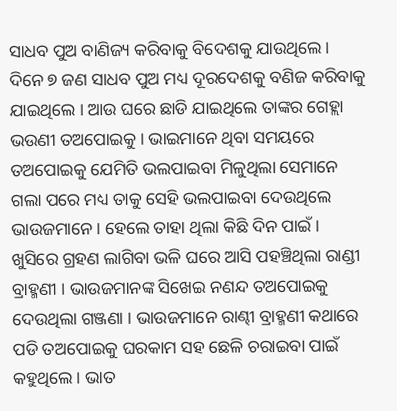ସାଧବ ପୁଅ ବାଣିଜ୍ୟ କରିବାକୁ ବିଦେଶକୁ ଯାଉଥିଲେ । ଦିନେ ୭ ଜଣ ସାଧବ ପୁଅ ମଧ୍ୟ ଦୂରଦେଶକୁ ବଣିଜ କରିବାକୁ ଯାଇଥିଲେ । ଆଉ ଘରେ ଛାଡି ଯାଇଥିଲେ ତାଙ୍କର ଗେହ୍ଲା ଭଉଣୀ ତଅପୋଇକୁ । ଭାଇମାନେ ଥିବା ସମୟରେ ତଅପୋଇକୁ ଯେମିତି ଭଲପାଇବା ମିଳୁଥିଲା ସେମାନେ ଗଲା ପରେ ମଧ୍ୟ ତାକୁ ସେହି ଭଲପାଇବା ଦେଉଥିଲେ ଭାଉଜମାନେ । ହେଲେ ତାହା ଥିଲା କିଛି ଦିନ ପାଇଁ ।
ଖୁସିରେ ଗ୍ରହଣ ଲାଗିବା ଭଳି ଘରେ ଆସି ପହଞ୍ଚିଥିଲା ରାଣ୍ଡୀ ବ୍ରାହ୍ମଣୀ । ଭାଉଜମାନଙ୍କ ସିଖେଇ ନଣନ୍ଦ ତଅପୋଇକୁ ଦେଉଥିଲା ଗଞ୍ଜଣା । ଭାଉଜମାନେ ରାଣ୍ଢୀ ବ୍ରାହ୍ମଣୀ କଥାରେ ପଡି ତଅପୋଇକୁ ଘରକାମ ସହ ଛେଳି ଚରାଇବା ପାଇଁ କହୁଥିଲେ । ଭାତ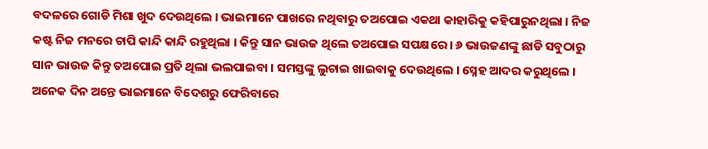ବଦଳରେ ଗୋଡି ମିଶା ଖୁଦ ଦେଉଥିଲେ । ଭାଇମାନେ ପାଖରେ ନଥିବାରୁ ତଅପୋଇ ଏକଥା କାହାରିକୁ କହିପାରୁନଥିଲା । ନିଜ କଷ୍ଟ ନିଜ ମନରେ ଚାପି କାନ୍ଦି କାନ୍ଦି ରହୁଥିଲା । କିନ୍ତୁ ସାନ ଭାଉଜ ଥିଲେ ତଅପୋଇ ସପକ୍ଷରେ । ୬ ଭାଉଜଣଙ୍କୁ ଛାଡି ସବୁଠାରୁ ସାନ ଭାଉଜ କିନ୍ତୁ ତଅପୋଇ ପ୍ରତି ଥିଲା ଭଲପାଇବା । ସମସ୍ତଙ୍କୁ ଲୁଚାଇ ଖାଇବାକୁ ଦେଉଥିଲେ । ସ୍ନେହ ଆଦର କରୁଥିଲେ ।
ଅନେକ ଦିନ ଅନ୍ତେ ଭାଇମାନେ ବିଦେଶରୁ ଫେରିବାରେ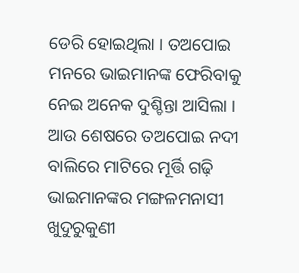ଡେରି ହୋଇଥିଲା । ତଅପୋଇ ମନରେ ଭାଇମାନଙ୍କ ଫେରିବାକୁ ନେଇ ଅନେକ ଦୁଶ୍ଚିନ୍ତା ଆସିଲା । ଆଉ ଶେଷରେ ତଅପୋଇ ନଦୀ ବାଲିରେ ମାଟିରେ ମୂର୍ତ୍ତି ଗଢ଼ି ଭାଇମାନଙ୍କର ମଙ୍ଗଳମନାସୀ ଖୁଦୁରୁକୁଣୀ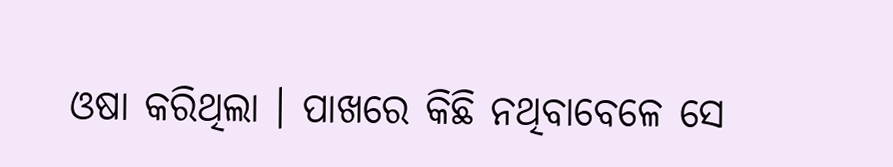ଓଷା କରିଥିଲା । ପାଖରେ କିଛି ନଥିବାବେଳେ ସେ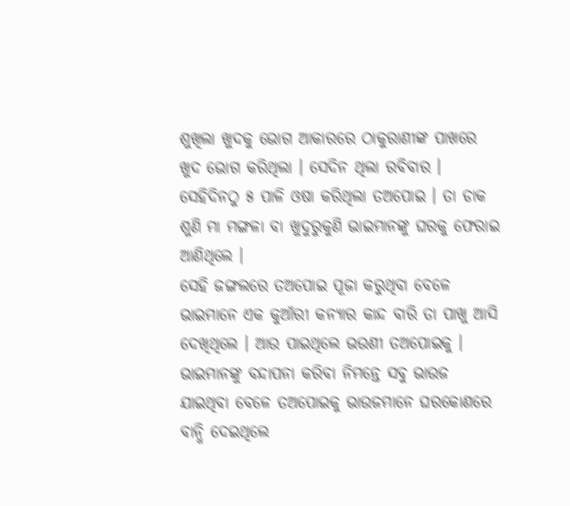ଶୁଖିଲା ଖୁଦକୁ ଭୋଗ ଆକାରରେ ଠାକୁରାଣୀଙ୍କ ପାଖରେ ଖୁଦ ଭୋଗ କରିଥିଲା । ସେଦିନ ଥିଲା ରବିବାର । ସେହିଦିନଠୁ ୫ ପାଳି ଓଷା କରିଥିଲା ତଅପୋଇ । ତା ଡାକ ଶୁଣି ମା ମଙ୍ଗଳା ବା ଖୁଦୁରୁକୁଣି ଭାଇମାନଙ୍କୁ ଘରକୁ ଫେରାଇ ଆଣିଥିଲେ ।
ସେହି ଜଙ୍ଗଲରେ ତଅପୋଇ ପୂଜା କରୁଥିବା ବେଳେ ଭାଇମାନେ ଏକ କୁଆଁରୀ କନ୍ୟାର କାନ୍ଦ ବାରି ତା ପାଖୁ ଆସି ଦେଖିଥିଲେ । ଆଉ ପାଇଥିଲେ ଭଉଣୀ ତଅପୋଇକୁ । ଭାଇମାନଙ୍କୁ ବନ୍ଦାପନା କରିବା ନିମନ୍ତେ ସବୁ ଭାଉଜ ଯାଇଥିବା ବେଳେ ତଅପୋଇକୁ ଭାଉଜମାନେ ଘରକୋଣରେ ବାନ୍ଧି ଦେଇଥିଲେ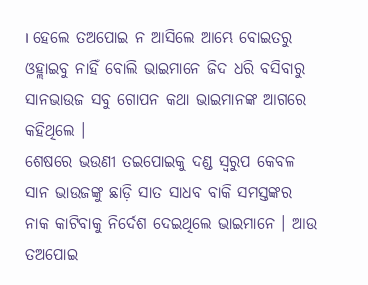। ହେଲେ ତଅପୋଇ ନ ଆସିଲେ ଆମ୍ଭେ ବୋଇତରୁ ଓହ୍ଲାଇବୁ ନାହିଁ ବୋଲି ଭାଇମାନେ ଜିଦ ଧରି ବସିବାରୁ ସାନଭାଉଜ ସବୁ ଗୋପନ କଥା ଭାଇମାନଙ୍କ ଆଗରେ କହିଥିଲେ ।
ଶେଷରେ ଭଉଣୀ ତଇପୋଇକୁ ଦଣ୍ଡ ସ୍ୱରୁପ କେବଳ ସାନ ଭାଉଜଙ୍କୁ ଛାଡ଼ି ସାତ ସାଧବ ବାକି ସମସ୍ତଙ୍କର ନାକ କାଟିବାକୁ ନିର୍ଦେଶ ଦେଇଥିଲେ ଭାଇମାନେ । ଆଉ ତଅପୋଇ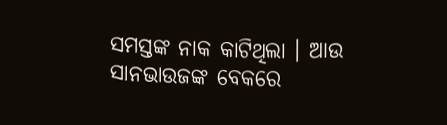ସମସ୍ତଙ୍କ ନାକ କାଟିଥିଲା । ଆଉ ସାନଭାଉଜଙ୍କ ବେକରେ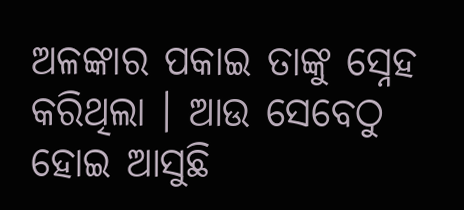ଅଳଙ୍କାର ପକାଇ ତାଙ୍କୁ ସ୍ନେହ କରିଥିଲା । ଆଉ ସେବେଠୁ ହୋଇ ଆସୁଛି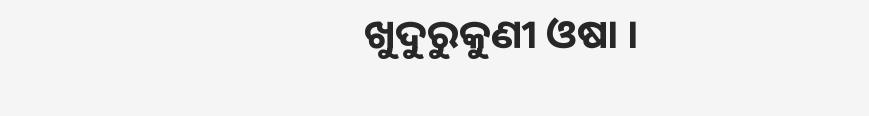ଖୁଦୁରୁକୁଣୀ ଓଷା ।